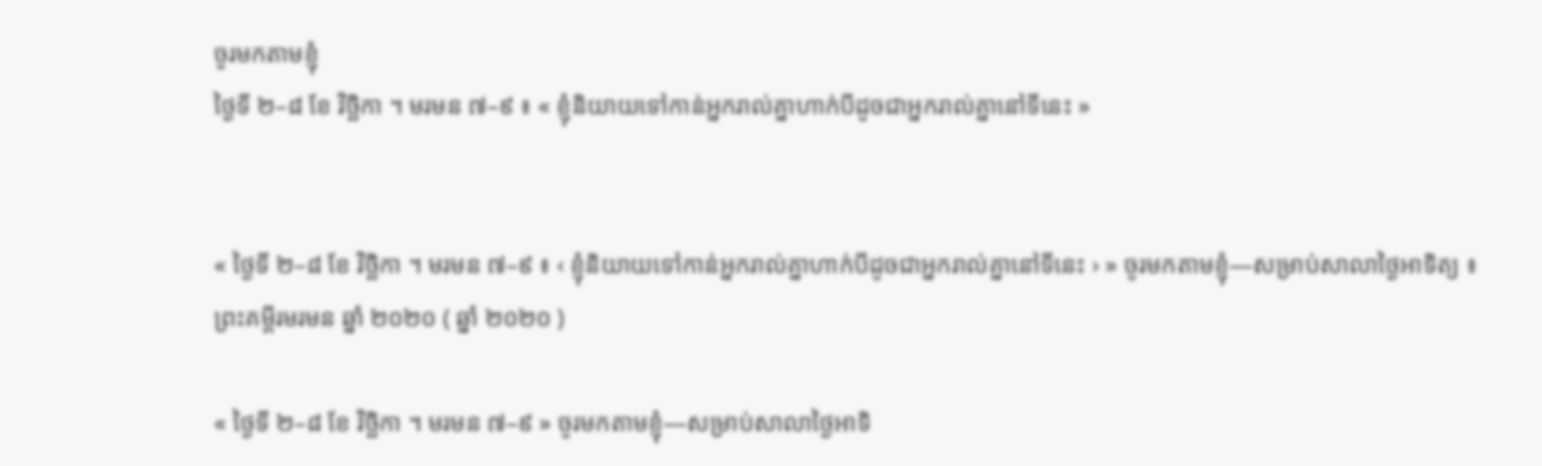ចូរមកតាមខ្ញុំ
ថ្ងៃទី ២–៨ ខែ វិច្ឆិកា ។ មរមន ៧–៩ ៖ « ខ្ញុំនិយាយទៅកាន់អ្នករាល់គ្នាហាក់បីដូចជាអ្នករាល់គ្នានៅទីនេះ »


« ថ្ងៃទី ២–៨ ខែ វិច្ឆិកា ។ មរមន ៧–៩ ៖ ‹ ខ្ញុំនិយាយទៅកាន់អ្នករាល់គ្នាហាក់បីដូចជាអ្នករាល់គ្នានៅទីនេះ › » ចូរមកតាមខ្ញុំ—សម្រាប់សាលាថ្ងៃអាទិត្យ ៖ ព្រះគម្ពីរមរមន ឆ្នាំ ២០២០ ( ឆ្នាំ ២០២០ )

« ថ្ងៃទី ២–៨ ខែ វិច្ឆិកា ។ មរមន ៧–៩ » ចូរមកតាមខ្ញុំ—សម្រាប់សាលាថ្ងៃអាទិ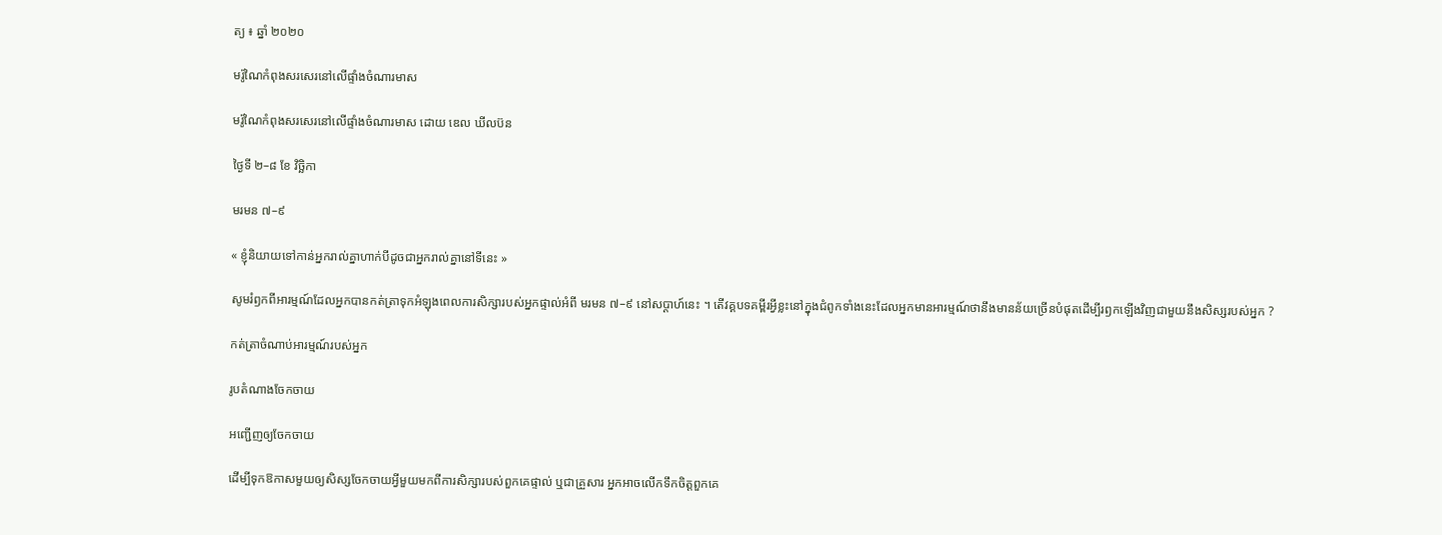ត្យ ៖ ឆ្នាំ ២០២០

មរ៉ូណៃកំពុងសរសេរនៅលើផ្ទាំងចំណារមាស

មរ៉ូណៃកំពុងសរសេរនៅលើផ្ទាំងចំណារមាស ដោយ ឌេល ឃីលប៊ន

ថ្ងៃទី ២–៨ ខែ វិច្ឆិកា

មរមន ៧–៩

« ខ្ញុំនិយាយទៅកាន់អ្នករាល់គ្នាហាក់បីដូចជាអ្នករាល់គ្នានៅទីនេះ »

សូមរំឭកពីអារម្មណ៍ដែលអ្នកបានកត់ត្រាទុកអំឡុងពេលការសិក្សារបស់អ្នកផ្ទាល់អំពី មរមន ៧–៩ នៅសប្ដាហ៍នេះ ។ តើវគ្គបទគម្ពីរអ្វីខ្លះនៅក្នុងជំពូកទាំងនេះដែលអ្នកមានអារម្មណ៍ថានឹងមានន័យច្រើនបំផុតដើម្បីរឭកឡើងវិញជាមួយនឹងសិស្សរបស់អ្នក ?

កត់ត្រាចំណាប់អារម្មណ៍របស់អ្នក

រូបតំណាងចែកចាយ

អញ្ជើញឲ្យចែកចាយ

ដើម្បីទុកឱកាសមួយឲ្យសិស្សចែកចាយអ្វីមួយមកពីការសិក្សារបស់ពួកគេផ្ទាល់ ឬជាគ្រួសារ អ្នកអាចលើកទឹកចិត្តពួកគេ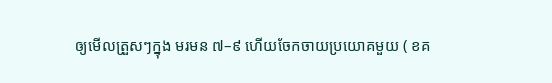ឲ្យមើលត្រួសៗក្នុង មរមន ៧–៩ ហើយចែកចាយប្រយោគមួយ ( ខគ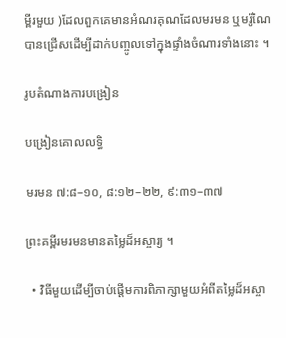ម្ពីរមួយ )ដែលពួកគេមានអំណរគុណដែលមរមន ឬមរ៉ូណៃបានជ្រើសដើម្បីដាក់បញ្ចូលទៅក្នុងផ្ទាំងចំណារទាំងនោះ ។

រូបតំណាងការបង្រៀន

បង្រៀនគោលលទ្ធិ

មរមន ៧:៨–១០, ៨:១២–២២, ៩:៣១–៣៧

ព្រះគម្ពីរមរមនមានតម្លៃដ៏អស្ចារ្យ ។

  • វិធីមួយដើម្បីចាប់ផ្ដើមការពិភាក្សាមួយអំពីតម្លៃដ៏អស្ចា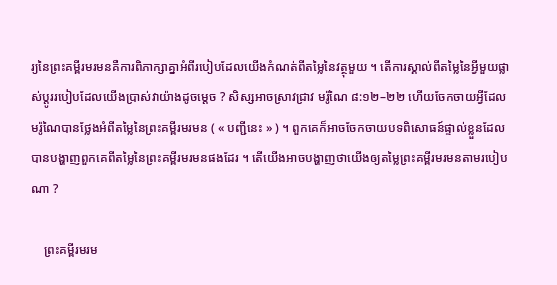រ្យនៃព្រះគម្ពីរមរមនគឺការពិភាក្សាគ្នាអំពីរបៀបដែលយើងកំណត់ពីតម្លៃនៃវត្ថុមួយ ។ តើការស្គាល់ពីតម្លៃនៃអ្វីមួយផ្លាស់ប្ដូររបៀបដែលយើងប្រាស់វាយ៉ាងដូចម្ដេច ? សិស្សអាចស្រាវជ្រាវ មរ៉ូណៃ ៨:១២–២២ ហើយចែកចាយអ្វីដែលមរ៉ូណៃបានថ្លែងអំពីតម្លៃនៃព្រះគម្ពីរមរមន ( « បញ្ជីនេះ » ) ។ ពួកគេក៏អាចចែកចាយបទពិសោធន៍ផ្ទាល់ខ្លួនដែលបានបង្ហាញពួកគេពីតម្លៃនៃព្រះគម្ពីរមរមនផងដែរ ។ តើយើងអាចបង្ហាញថាយើងឲ្យតម្លៃព្រះគម្ពីរមរមនតាមរបៀបណា ?

    ព្រះគម្ពីរមរម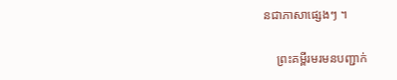នជាភាសាផ្សេងៗ ។

    ព្រះគម្ពីរមរមនបញ្ជាក់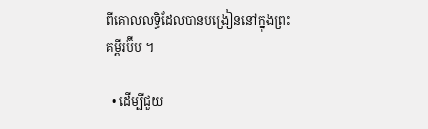ពីគោលលទ្ធិដែលបានបង្រៀននៅក្នុងព្រះគម្ពីរប៊ីប ។

  • ដើម្បីជួយ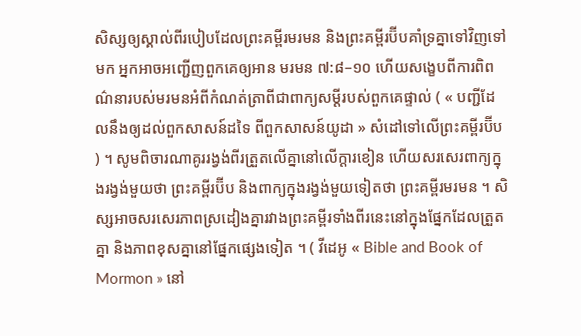សិស្សឲ្យស្គាល់ពីរបៀបដែលព្រះគម្ពីរមរមន និងព្រះគម្ពីរប៊ីបគាំទ្រគ្នាទៅវិញទៅមក អ្នកអាចអញ្ជើញពួកគេឲ្យអាន មរមន ៧:៨–១០ ហើយសង្ខេបពីការពិពណ៌នារបស់មរមនអំពីកំណត់ត្រាពីជាពាក្យសម្ដីរបស់ពួកគេផ្ទាល់ ( « បញ្ជីដែលនឹងឲ្យដល់ពួកសាសន៍ដទៃ ពីពួកសាសន៍យូដា » សំដៅទៅលើព្រះគម្ពីរប៊ីប ) ។ សូមពិចារណាគូររង្វង់ពីរត្រួតលើគ្នានៅលើក្ដារខៀន ហើយសរសេរពាក្យក្នុងរង្វង់មួយថា ព្រះគម្ពីរប៊ីប និងពាក្យក្នុងរង្វង់មួយទៀតថា ព្រះគម្ពីរមរមន ។ សិស្សអាចសរសេរភាពស្រដៀងគ្នារវាងព្រះគម្ពីរទាំងពីរនេះនៅក្នុងផ្នែកដែលត្រួតគ្នា និងភាពខុសគ្នានៅផ្នែកផ្សេងទៀត ។ ( វីដេអូ « Bible and Book of Mormon » នៅ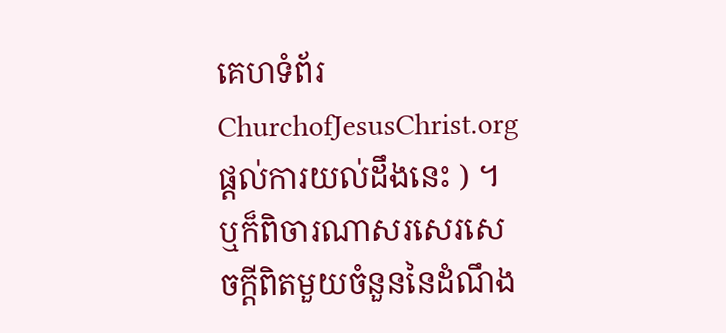គេហទំព័រ ChurchofJesusChrist.org ផ្តល់ការយល់ដឹងនេះ ) ។ ឬក៏ពិចារណាសរសេរសេចក្ដីពិតមួយចំនួននៃដំណឹង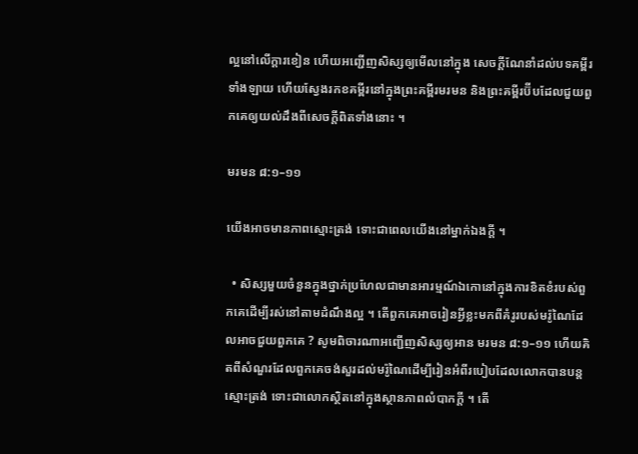ល្អនៅលើក្ដារខៀន ហើយអញ្ជើញសិស្សឲ្យមើលនៅក្នុង សេចក្ដីណែនាំដល់បទគម្ពីរទាំងឡាយ ហើយស្វែងរកខគម្ពីរនៅក្នុងព្រះគម្ពីរមរមន និងព្រះគម្ពីរប៊ីបដែលជួយពួកគេឲ្យយល់ដឹងពីសេចក្ដីពិតទាំងនោះ ។

មរមន ៨:១–១១

យើងអាចមានភាពស្មោះត្រង់ ទោះជាពេលយើងនៅម្នាក់ឯងក្ដី ។

  • សិស្សមួយចំនួនក្នុងថ្នាក់ប្រហែលជាមានអារម្មណ៍ឯកោនៅក្នុងការខិតខំរបស់ពួកគេដើម្បីរស់នៅតាមដំណឹងល្អ ។ តើពួកគេអាចរៀនអ្វីខ្លះមកពីគំរូរបស់មរ៉ូណៃដែលអាចជួយពួកគេ ? សូមពិចារណាអញ្ជើញសិស្សឲ្យអាន មរមន ៨:១–១១ ហើយគិតពីសំណួរដែលពួកគេចង់សួរដល់មរ៉ូណៃដើម្បីរៀនអំពីរបៀបដែលលោកបានបន្តស្មោះត្រង់ ទោះជាលោកស្ថិតនៅក្នុងស្ថានភាពលំបាកក្ដី ។ តើ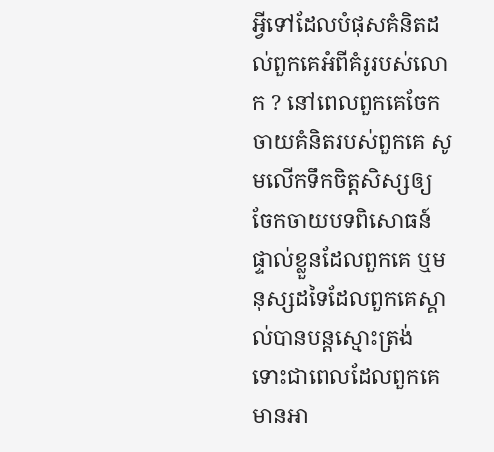អ្វីទៅដែលបំផុសគំនិតដល់ពួកគេអំពីគំរូរបស់លោក ? នៅពេលពួកគេចែកចាយគំនិតរបស់ពួកគេ សូមលើកទឹកចិត្តសិស្សឲ្យចែកចាយបទពិសោធន៍ផ្ទាល់ខ្លួនដែលពួកគេ ឬមនុស្សដទៃដែលពួកគេស្គាល់បានបន្តស្មោះត្រង់ ទោះជាពេលដែលពួកគេមានអា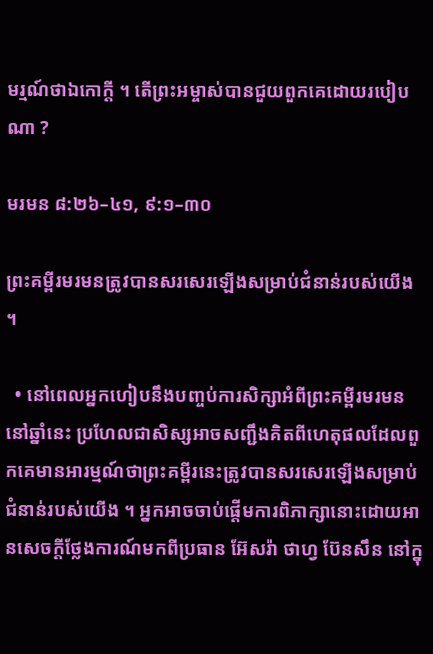មរ្មណ៍ថាឯកោក្ដី ។ តើព្រះអម្ចាស់បានជួយពួកគេដោយរបៀបណា ?

មរមន ៨:២៦–៤១, ៩:១–៣០

ព្រះគម្ពីរមរមនត្រូវបានសរសេរឡើងសម្រាប់ជំនាន់របស់យើង ។

  • នៅពេលអ្នកហៀបនឹងបញ្ចប់ការសិក្សាអំពីព្រះគម្ពីរមរមននៅឆ្នាំនេះ ប្រហែលជាសិស្សអាចសញ្ជឹងគិតពីហេតុផលដែលពួកគេមានអារម្មណ៍ថាព្រះគម្ពីរនេះត្រូវបានសរសេរឡើងសម្រាប់ជំនាន់របស់យើង ។ អ្នកអាចចាប់ផ្ដើមការពិភាក្សានោះដោយអានសេចក្ដីថ្លែងការណ៍មកពីប្រធាន អ៊ែសរ៉ា ថាហ្វ ប៊ែនសឹន នៅក្នុ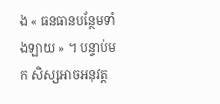ង « ធនធានបន្ថែមទាំងឡាយ » ។ បន្ទាប់មក សិស្សអាចអនុវត្ត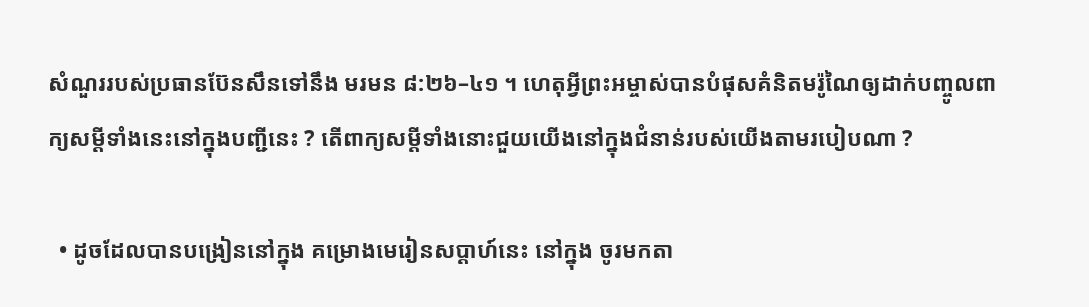សំណួររបស់ប្រធានប៊ែនសឹនទៅនឹង មរមន ៨:២៦–៤១ ។ ហេតុអ្វីព្រះអម្ចាស់បានបំផុសគំនិតមរ៉ូណៃឲ្យដាក់បញ្ចូលពាក្យសម្ដីទាំងនេះនៅក្នុងបញ្ជីនេះ ? តើពាក្យសម្ដីទាំងនោះជួយយើងនៅក្នុងជំនាន់របស់យើងតាមរបៀបណា ?

  • ដូចដែលបានបង្រៀននៅក្នុង គម្រោងមេរៀនសប្ដាហ៍នេះ នៅក្នុង ចូរមកតា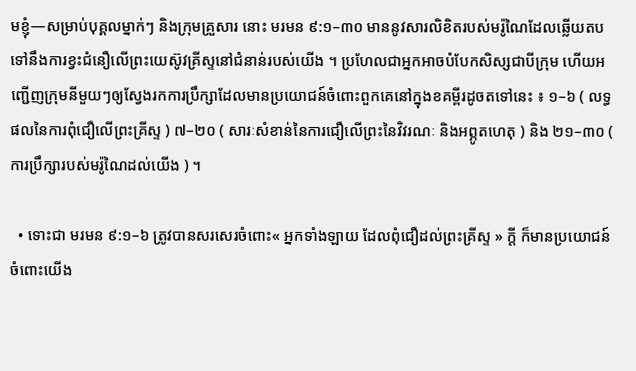មខ្ញុំ—សម្រាប់បុគ្គលម្នាក់ៗ និងក្រុមគ្រួសារ នោះ មរមន ៩:១–៣០ មាននូវសារលិខិតរបស់មរ៉ូណៃដែលឆ្លើយតបទៅនឹងការខ្វះជំនឿលើព្រះយេស៊ូវគ្រីស្ទនៅជំនាន់របស់យើង ។ ប្រហែលជាអ្នកអាចបំបែកសិស្សជាបីក្រុម ហើយអញ្ជើញក្រុមនីមួយៗឲ្យស្វែងរកការប្រឹក្សាដែលមានប្រយោជន៍ចំពោះពួកគេនៅក្នុងខគម្ពីរដូចតទៅនេះ ៖ ១–៦ ( លទ្ធផលនៃការពុំជឿលើព្រះគ្រីស្ទ ) ៧–២០ ( សារៈសំខាន់នៃការជឿលើព្រះនៃវិវរណៈ និងអព្ភូតហេតុ ) និង ២១–៣០ ( ការប្រឹក្សារបស់មរ៉ូណៃដល់យើង ) ។

  • ទោះជា មរមន ៩:១–៦ ត្រូវបានសរសេរចំពោះ« អ្នកទាំងឡាយ ដែលពុំជឿដល់ព្រះគ្រីស្ទ » ក្ដី ក៏មានប្រយោជន៍ចំពោះយើង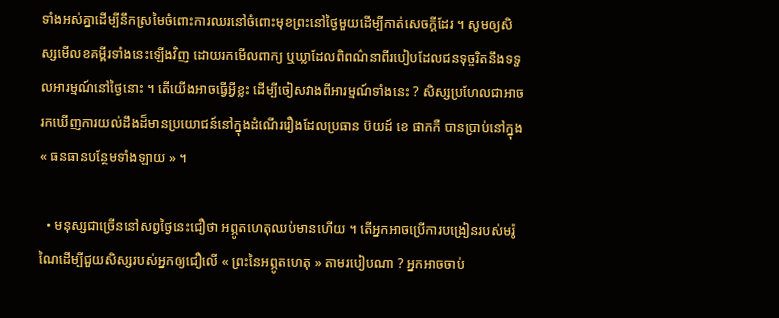ទាំងអស់គ្នាដើម្បីនឹកស្រមៃចំពោះការឈរនៅចំពោះមុខព្រះនៅថ្ងៃមួយដើម្បីកាត់សេចក្ដីដែរ ។ សូមឲ្យសិស្សមើលខគម្ពីរទាំងនេះឡើងវិញ ដោយរកមើលពាក្យ ឬឃ្លាដែលពិពណ៌នាពីរបៀបដែលជនទុច្ចរិតនឹងទទួលអារម្មណ៍នៅថ្ងៃនោះ ។ តើយើងអាចធ្វើអ្វីខ្លះ ដើម្បីចៀសវាងពីអារម្មណ៍ទាំងនេះ ? សិស្សប្រហែលជាអាចរកឃើញការយល់ដឹងដ៏មានប្រយោជន៍នៅក្នុងដំណើររឿងដែលប្រធាន ប៊យដ៍ ខេ ផាកកឺ បានប្រាប់នៅក្នុង « ធនធានបន្ថែមទាំងឡាយ » ។

  • មនុស្សជាច្រើននៅសព្វថ្ងៃនេះជឿថា អព្ភូតហេតុឈប់មានហើយ ។ តើអ្នកអាចប្រើការបង្រៀនរបស់មរ៉ូណៃដើម្បីជួយសិស្សរបស់អ្នកឲ្យជឿលើ « ព្រះនៃអព្ភូតហេតុ » តាមរបៀបណា ? អ្នកអាចចាប់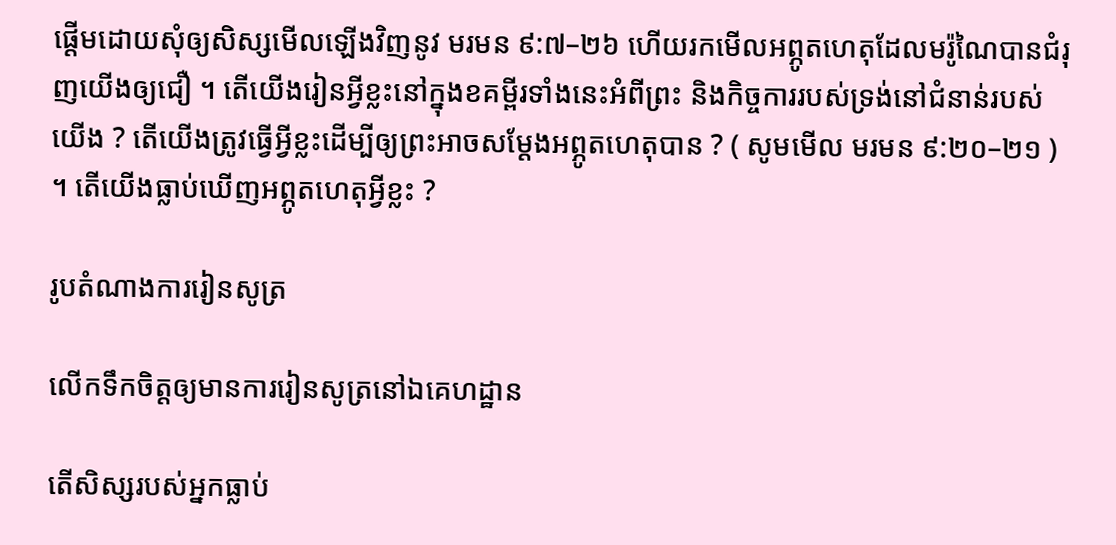ផ្ដើមដោយសុំឲ្យសិស្សមើលឡើងវិញនូវ មរមន ៩:៧–២៦ ហើយរកមើលអព្ភូតហេតុដែលមរ៉ូណៃបានជំរុញយើងឲ្យជឿ ។ តើយើងរៀនអ្វីខ្លះនៅក្នុងខគម្ពីរទាំងនេះអំពីព្រះ និងកិច្ចការរបស់ទ្រង់នៅជំនាន់របស់យើង ? តើយើងត្រូវធ្វើអ្វីខ្លះដើម្បីឲ្យព្រះអាចសម្ដែងអព្ភូតហេតុបាន ? ( សូមមើល មរមន ៩:២០–២១ ) ។ តើយើងធ្លាប់ឃើញអព្ភូតហេតុអ្វីខ្លះ ?

រូបតំណាងការរៀនសូត្រ

លើកទឹកចិត្តឲ្យមានការរៀនសូត្រនៅឯគេហដ្ឋាន

តើសិស្សរបស់អ្នកធ្លាប់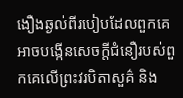ងឿងឆ្ងល់ពីរបៀបដែលពួកគេអាចបង្កើនសេចក្ដីជំនឿរបស់ពួកគេលើព្រះវរបិតាសួគ៌ និង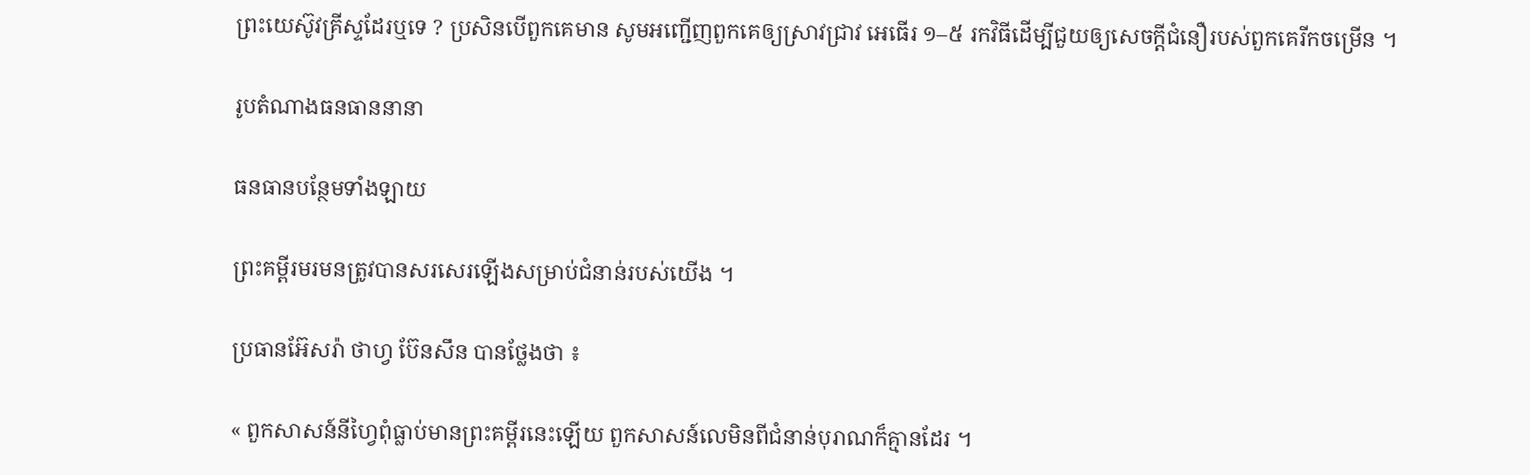ព្រះយេស៊ូវគ្រីស្ទដែរឬទេ ? ប្រសិនបើពួកគេមាន សូមអញ្ជើញពួកគេឲ្យស្រាវជ្រាវ អេធើរ ១–៥ រកវិធីដើម្បីជួយឲ្យសេចក្ដីជំនឿរបស់ពួកគេរីកចម្រើន ។

រូបតំណាងធនធាននានា

ធនធានបន្ថែមទាំងឡាយ

ព្រះគម្ពីរមរមនត្រូវបានសរសេរឡើងសម្រាប់ជំនាន់របស់យើង ។

ប្រធានអ៊ែសរ៉ា ថាហ្វ ប៊ែនសឹន បានថ្លែងថា ៖

« ពួកសាសន៍នីហ្វៃពុំធ្លាប់មានព្រះគម្ពីរនេះឡើយ ពួកសាសន៍លេមិនពីជំនាន់បុរាណក៏គ្មានដែរ ។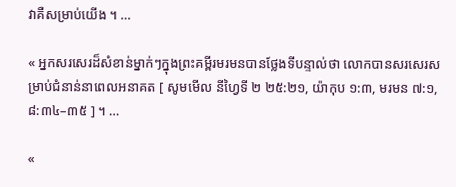វាគឺសម្រាប់យើង ។ …

« អ្នកសរសេរដ៏សំខាន់ម្នាក់ៗក្នុងព្រះគម្ពីរមរមនបានថ្លែងទីបន្ទាល់ថា លោកបានសរសេរសម្រាប់ជំនាន់នាពេលអនាគត [ សូមមើល នីហ្វៃទី ២ ២៥:២១, យ៉ាកុប ១:៣, មរមន ៧:១, ៨:៣៤–៣៥ ] ។ …

«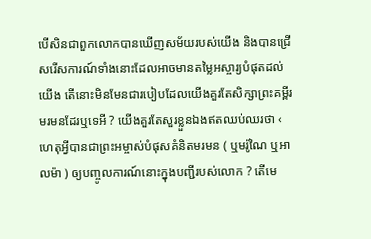បើសិនជាពួកលោកបានឃើញសម័យរបស់យើង និងបានជ្រើសរើសការណ៍ទាំងនោះដែលអាចមានតម្លៃអស្ចារ្យបំផុតដល់យើង តើនោះមិនមែនជារបៀបដែលយើងគួរតែសិក្សាព្រះគម្ពីរមរមនដែរឬទេអី ? យើងគួរតែសួរខ្លួនឯងឥតឈប់ឈរថា ‹ ហេតុអ្វីបានជាព្រះអម្ចាស់បំផុសគំនិតមរមន ( ឬមរ៉ូណៃ ឬអាលម៉ា ) ឲ្យបញ្ចូលការណ៍នោះក្នុងបញ្ជីរបស់លោក ? តើមេ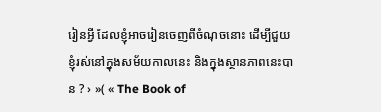រៀនអ្វី ដែលខ្ញុំអាចរៀនចេញពីចំណុចនោះ ដើម្បីជួយខ្ញុំរស់នៅក្នុងសម័យកាលនេះ និងក្នុងស្ថានភាពនេះបាន ? › »( « The Book of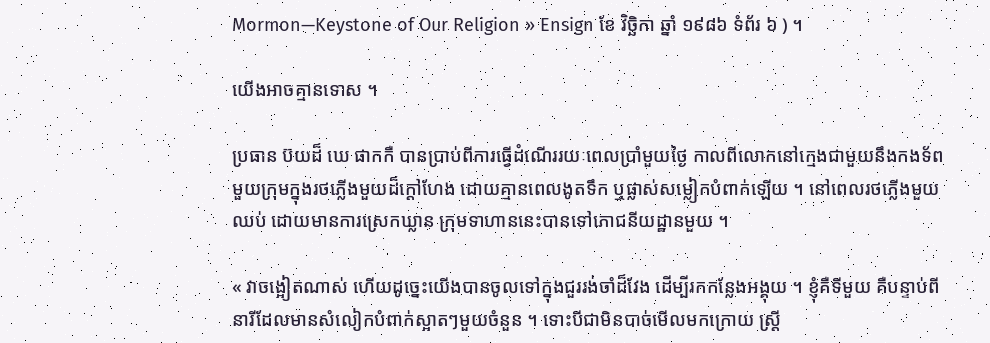Mormon—Keystone of Our Religion » Ensign ខែ វិច្ឆិកា ឆ្នាំ ១៩៨៦ ទំព័រ ៦ ) ។

យើងអាចគ្មានទោស ។

ប្រធាន ប៊យដ៏ ឃេ ផាកកឺ បានប្រាប់ពីការធ្វើដំណើររយៈពេលប្រាំមួយថ្ងៃ កាលពីលោកនៅក្មេងជាមួយនឹងកងទ័ពមួយក្រុមក្នុងរថភ្លើងមួយដ៏ក្ដៅហែង ដោយគ្មានពេលងូតទឹក ឬផ្លាស់សម្លៀកបំពាក់ឡើយ ។ នៅពេលរថភ្លើងមួយឈប់ ដោយមានការស្រេកឃ្លាន ក្រុមទាហាននេះបានទៅភោជនីយដ្ឋានមួយ ។

« វាចង្អៀតណាស់ ហើយដូច្នេះយើងបានចូលទៅក្នុងជួររង់ចាំដ៏វែង ដើម្បីរកកន្លែងអង្គុយ ។ ខ្ញុំគឺទីមួយ គឺបន្ទាប់ពីនារីដែលមានសំលៀកបំពាក់ស្អាតៗមួយចំនួន ។ ទោះបីជាមិនបាច់មើលមកក្រោយ ស្ដ្រី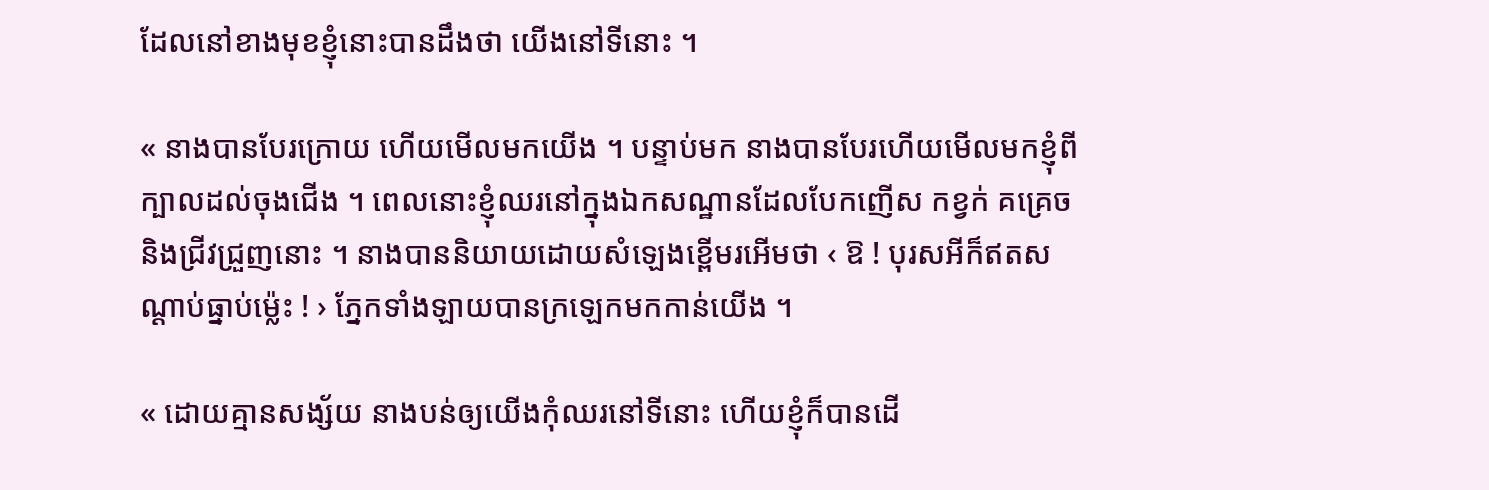ដែលនៅខាងមុខខ្ញុំនោះបានដឹងថា យើងនៅទីនោះ ។

« នាងបានបែរក្រោយ ហើយមើលមកយើង ។ បន្ទាប់មក នាងបានបែរហើយមើលមកខ្ញុំពីក្បាលដល់ចុងជើង ។ ពេលនោះខ្ញុំឈរនៅក្នុងឯកសណ្ឋានដែលបែកញើស កខ្វក់ គគ្រេច និងជ្រីវជ្រួញនោះ ។ នាងបាននិយាយដោយសំឡេងខ្ពើមរអើមថា ‹ ឱ ! បុរសអីក៏ឥតសណ្ដាប់ធ្នាប់ម្ល៉េះ ! › ភ្នែកទាំងឡាយបានក្រឡេកមកកាន់យើង ។

« ដោយគ្មានសង្ស័យ នាងបន់ឲ្យយើងកុំឈរនៅទីនោះ ហើយខ្ញុំក៏បានដើ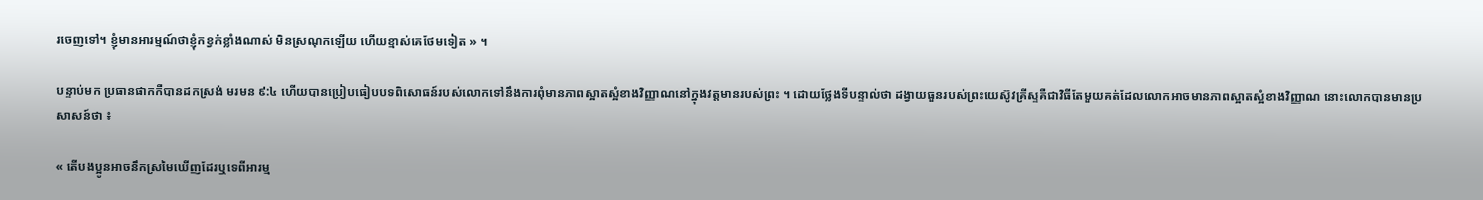រចេញទៅ។ ខ្ញុំមានអារម្មណ៍ថាខ្ញុំកខ្វក់ខ្លាំងណាស់ មិនស្រណុកឡើយ ហើយខ្មាស់គេថែមទៀត » ។

បន្ទាប់មក ប្រធានផាកកឺបានដកស្រង់ មរមន ៩:៤ ហើយបានប្រៀបធៀបបទពិសោធន៍របស់លោកទៅនឹងការពុំមានភាពស្អាតស្អំខាងវិញ្ញាណនៅក្នុងវត្តមានរបស់ព្រះ ។ ដោយថ្លែងទីបន្ទាល់ថា ដង្វាយធួនរបស់ព្រះយេស៊ូវគ្រីស្ទគឺជាវិធីតែមួយគត់ដែលលោកអាចមានភាពស្អាតស្អំខាងវិញ្ញាណ នោះលោកបានមានប្រសាសន៍ថា ៖

« តើបងប្អូនអាចនឹកស្រមៃឃើញដែរឬទេពីអារម្ម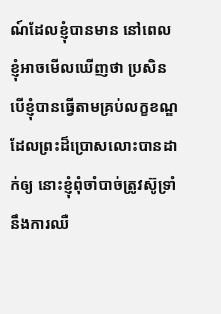ណ៍ដែលខ្ញុំបានមាន នៅពេលខ្ញុំអាចមើលឃើញថា ប្រសិនបើខ្ញុំបានធ្វើតាមគ្រប់លក្ខខណ្ឌដែលព្រះដ៏ប្រោសលោះបានដាក់ឲ្យ នោះខ្ញុំពុំចាំបាច់ត្រូវស៊ូទ្រាំនឹងការឈឺ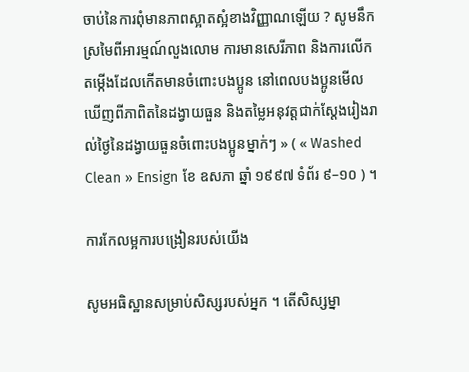ចាប់នៃការពុំមានភាពស្អាតស្អំខាងវិញ្ញាណឡើយ ? សូមនឹកស្រមៃពីអារម្មណ៍លួងលោម ការមានសេរីភាព និងការលើកតម្កើងដែលកើតមានចំពោះបងប្អូន នៅពេលបងប្អូនមើលឃើញពីភាពិតនៃដង្វាយធួន និងតម្លៃអនុវត្តជាក់ស្ដែងរៀងរាល់ថ្ងៃនៃដង្វាយធួនចំពោះបងប្អូនម្នាក់ៗ » ( « Washed Clean » Ensign ខែ ឧសភា ឆ្នាំ ១៩៩៧ ទំព័រ ៩–១០ ) ។

ការកែលម្អការបង្រៀនរបស់យើង

សូមអធិស្ឋានសម្រាប់សិស្សរបស់អ្នក ។ តើសិស្សម្នា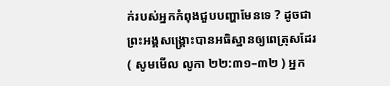ក់របស់អ្នកកំពុងជួបបញ្ហាមែនទេ ? ដូចជាព្រះអង្គសង្គ្រោះបានអធិស្ឋានឲ្យពេត្រុសដែរ ( សូមមើល លូកា ២២:៣១–៣២ ) អ្នក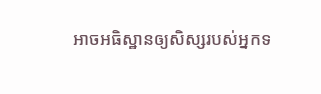អាចអធិស្ឋានឲ្យសិស្សរបស់អ្នកទ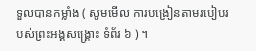ទួលបានកម្លាំង ( សូមមើល ការបង្រៀនតាមរបៀបរបស់ព្រះអង្គសង្គ្រោះ ទំព័រ ៦ ) ។